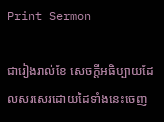Print Sermon

ជារៀងរាល់ខែ សេចក្ដីអធិប្បាយដែលសរសេរដោយដៃទាំងនេះចេញ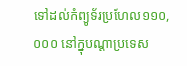ទៅដល់កំព្យូទ័រប្រហែល១១០, ០០០ នៅក្នុបណ្ដាប្រទេស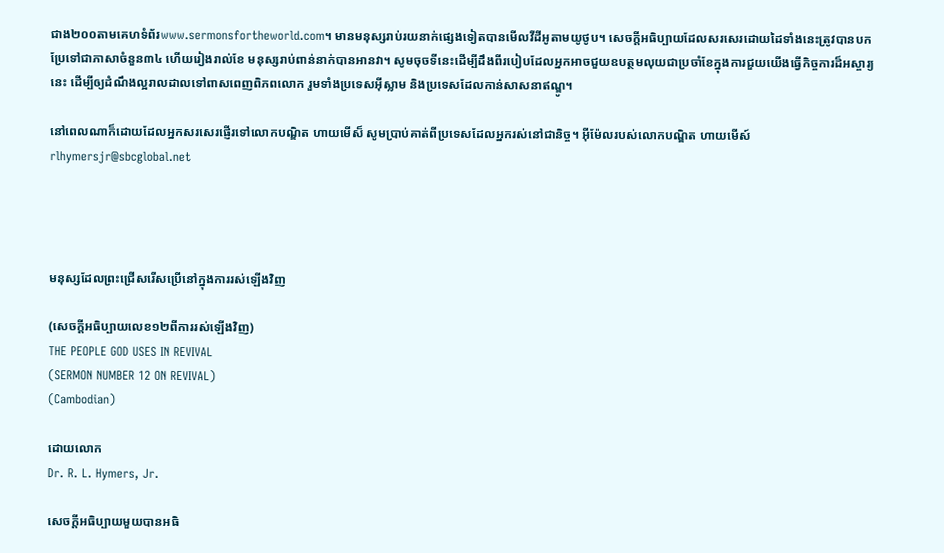ជាង២០០តាមគេហទំព័រwww.sermonsfortheworld.com។ មានមនុស្សរាប់រយនាក់ផ្សេងទៀតបានមើលវីដីអូតាមយូថូប។ សេចក្ដីអធិប្បាយដែលសរសេរដោយដៃទាំងនេះត្រូវបានបកប្រែទៅជាភាសាចំនួន៣៤ ហើយរៀងរាល់ខែ មនុស្សរាប់ពាន់នាក់បានអានវា។ សូមចុចទីនេះដើម្បីដឹងពីរបៀបដែលអ្នកអាចជួយឧបត្ថមលុយជាប្រចាំខែក្នុងការជួយយើងធ្វើកិច្ចការដ៏អស្ចារ្យនេះ ដើម្បីឲ្យដំណឹងល្អរាលដាលទៅពាសពេញពិភពលោក រួមទាំងប្រទេសអ៊ីស្លាម និងប្រទេសដែលកាន់សាសនាឥណ្ឌូ។

នៅពេលណាក៏ដោយដែលអ្នកសរសេរផ្ញើរទៅលោកបណ្ឌិត ហាយមើស៏ សូមប្រាប់គាត់ពីប្រទេសដែលអ្នករស់នៅជានិច្ច។ អ៊ីម៉ែលរបស់លោកបណ្ឌិត ហាយមើស៍rlhymersjr@sbcglobal.net




មនុស្សដែលព្រះជ្រើសរើសប្រើនៅក្នុងការរស់ឡើងវិញ

(សេចក្ដីអធិប្បាយលេខ១២ពីការរស់ឡើងវិញ)
THE PEOPLE GOD USES IN REVIVAL
(SERMON NUMBER 12 ON REVIVAL)
(Cambodian)

ដោយលោក
Dr. R. L. Hymers, Jr.

សេចក្ដីអធិប្បាយមួយបានអធិ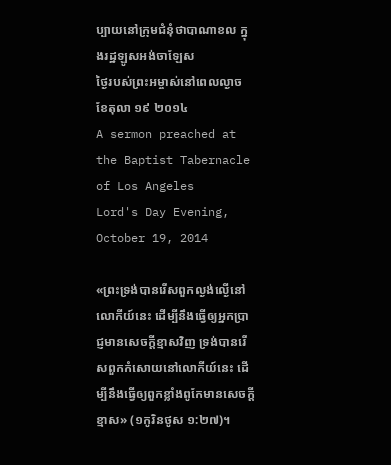ប្បាយនៅក្រុមជំនុំថាបាណាខល ក្នុងរដ្ឋឡូសអង់ចាឡែស
ថ្ងៃរបស់ព្រះអម្ចាស់នៅពេលល្ងាច ខែតុលា ១៩ ២០១៤
A sermon preached at the Baptist Tabernacle of Los Angeles
Lord's Day Evening, October 19, 2014

«ព្រះទ្រង់បានរើសពួកល្ងង់ល្ងើនៅលោកីយ៍នេះ ដើម្បីនឹងធ្វើឲ្យអ្នកប្រាជ្ញមានសេចក្តីខ្មាសវិញ ទ្រង់បានរើសពួកកំសោយនៅលោកីយ៍នេះ ដើម្បីនឹងធ្វើឲ្យពួកខ្លាំងពូកែមានសេចក្តីខ្មាស» (១កូរិនថូស ១:២៧)។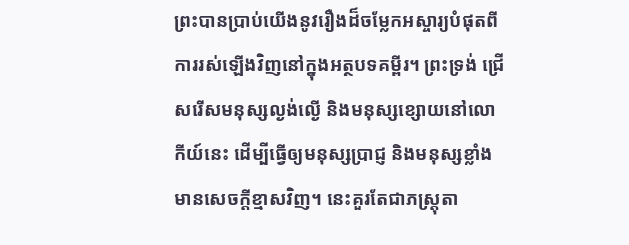ព្រះបានប្រាប់យើងនូវរឿងដ៏ចម្លែកអស្ចារ្យបំផុតពីការរស់ឡើងវិញនៅក្នុងអត្ថបទគម្ពីរ។ ព្រះទ្រង់ ជ្រើសរើសមនុស្សល្ងង់ល្ងើ និងមនុស្សខ្សោយនៅលោកីយ៍នេះ ដើម្បីធ្វើឲ្យមនុស្សប្រាជ្ញ និងមនុស្សខ្លាំងមានសេចក្ដីខ្មាសវិញ។ នេះគួរតែជាភស្រ្ដុតា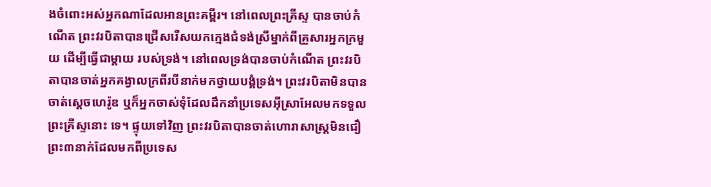ងចំពោះអស់អ្នកណាដែលអានព្រះគម្ពីរ។ នៅពេលព្រះគ្រីស្ទ បានចាប់កំណើត ព្រះវរបិតាបានជ្រើសរើសយកក្មេងជំទង់ស្រីម្នាក់ពីគ្រួសារអ្នកក្រមួយ ដើម្បីធ្វើជាម្ដាយ របស់ទ្រង់។ នៅពេលទ្រង់បានចាប់កំណើត ព្រះវរបិតាបានចាត់អ្នកគង្វាលក្រពីរបីនាក់មកថ្វាយបង្គំទ្រង់។ ព្រះវរបិតាមិនបានចាត់ស្ដេចហេរ៉ូឌ ឬក៏អ្នកចាស់ទុំដែលដឹកនាំប្រទេសអ៊ីស្រាអែលមកទទួលព្រះគ្រីស្ទនោះ ទេ។ ផ្ទុយទៅវិញ ព្រះវរបិតាបានចាត់ហោរាសាស្រ្ដមិនជឿព្រះ៣នាក់ដែលមកពីប្រទេស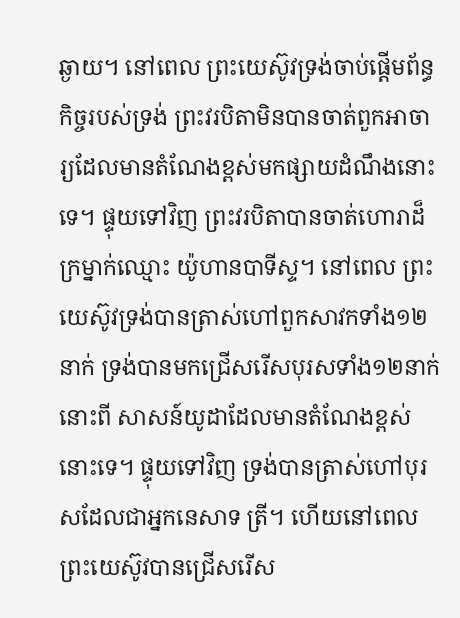ឆ្ងាយ។ នៅពេល ព្រះយេស៊ូវទ្រង់ចាប់ផ្ដើមព័ន្ធកិច្ចរបស់ទ្រង់ ព្រះវរបិតាមិនបានចាត់ពួកអាចារ្យដែលមានតំណែងខ្ពស់មកផ្សាយដំណឹងនោះទេ។ ផ្ទុយទៅវិញ ព្រះវរបិតាបានចាត់ហោរាដ៏ក្រម្នាក់ឈ្មោះ យ៉ូហានបាទីស្ទ។ នៅពេល ព្រះយេស៊ូវទ្រង់បានត្រាស់ហៅពួកសាវកទាំង១២នាក់ ទ្រង់បានមកជ្រើសរើសបុរសទាំង១២នាក់នោះពី សាសន៍យូដាដែលមានតំណែងខ្ពស់នោះទេ។ ផ្ទុយទៅវិញ ទ្រង់បានត្រាស់ហៅបុរសដែលជាអ្នកនេសាទ ត្រី។ ហើយនៅពេលព្រះយេស៊ូវបានជ្រើសរើស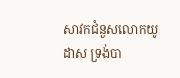សាវកជំនួសលោកយូដាស ទ្រង់បា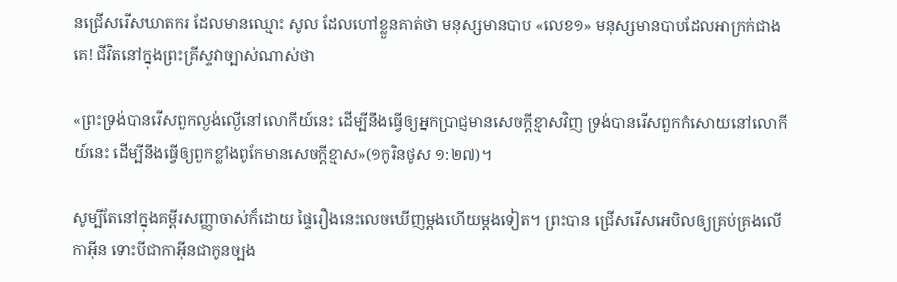នជ្រើសរើសឃាតករ ដែលមានឈ្មោះ សូល ដែលហៅខ្លួនគាត់ថា មនុស្សមានបាប «លេខ១» មនុស្សមានបាបដែលអាក្រក់ជាង គេ! ជីវិតនៅក្នុងព្រះគ្រីស្ទវាច្បាស់ណាស់ថា

«ព្រះទ្រង់បានរើសពួកល្ងង់ល្ងើនៅលោកីយ៍នេះ ដើម្បីនឹងធ្វើឲ្យអ្នកប្រាជ្ញមានសេចក្តីខ្មាសវិញ ទ្រង់បានរើសពួកកំសោយនៅលោកីយ៍នេះ ដើម្បីនឹងធ្វើឲ្យពួកខ្លាំងពូកែមានសេចក្តីខ្មាស»(១កូរិនថូស ១:២៧)។

សូម្បីតែនៅក្នុងគម្ពីរសញ្ញាចាស់ក៏ដោយ ផ្ទៃរឿងនេះលេចឃើញម្ដងហើយម្ដងទៀត។ ព្រះបាន ជ្រើសរើសអេបិលឲ្យគ្រប់គ្រងលើកាអ៊ីន ទោះបីជាកាអ៊ីនជាកូនច្បង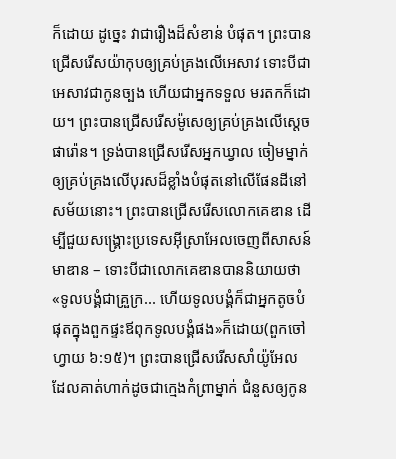ក៏ដោយ ដូច្នេះ វាជារឿងដ៏សំខាន់ បំផុត។ ព្រះបានជ្រើសរើសយ៉ាកុបឲ្យគ្រប់គ្រងលើអេសាវ ទោះបីជាអេសាវជាកូនច្បង ហើយជាអ្នកទទួល មរតកក៏ដោយ។ ព្រះបានជ្រើសរើសម៉ូសេឲ្យគ្រប់គ្រងលើស្ដេចផារ៉ោន។ ទ្រង់បានជ្រើសរើសអ្នកឃ្វាល ចៀមម្នាក់ឲ្យគ្រប់គ្រងលើបុរសដ៏ខ្លាំងបំផុតនៅលើផែនដីនៅសម័យនោះ។ ព្រះបានជ្រើសរើសលោកគេឌាន ដើម្បីជួយសង្រ្គោះប្រទេសអ៊ីស្រាអែលចេញពីសាសន៍មាឌាន – ទោះបីជាលោកគេឌានបាននិយាយថា «ទូលបង្គំជាគ្រួក្រ... ហើយទូលបង្គំក៏ជាអ្នកតូចបំផុតក្នុងពួកផ្ទះឪពុកទូលបង្គំផង»ក៏ដោយ(ពួកចៅហ្វាយ ៦:១៥)។ ព្រះបានជ្រើសរើសសាំយ៉ូអែល ដែលគាត់ហាក់ដូចជាក្មេងកំព្រាម្នាក់ ជំនួសឲ្យកូន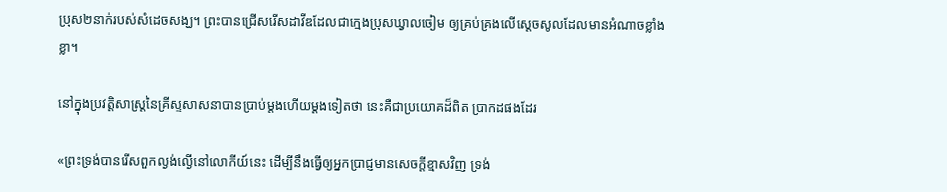ប្រុស២នាក់របស់សំដេចសង្ឃ។ ព្រះបានជ្រើសរើសដាវីឌដែលជាក្មេងប្រុសឃ្វាលចៀម ឲ្យគ្រប់គ្រងលើស្ដេចសូលដែលមានអំណាចខ្លាំងខ្លា។

នៅក្នុងប្រវត្ដិសាស្រ្ដនៃគ្រីស្ទសាសនាបានប្រាប់ម្ដងហើយម្ដងទៀតថា នេះគឺជាប្រយោគដ៏ពិត ប្រាកដផងដែរ

«ព្រះទ្រង់បានរើសពួកល្ងង់ល្ងើនៅលោកីយ៍នេះ ដើម្បីនឹងធ្វើឲ្យអ្នកប្រាជ្ញមានសេចក្តីខ្មាសវិញ ទ្រង់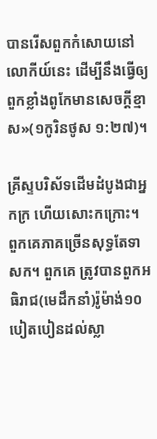បានរើសពួកកំសោយនៅលោកីយ៍នេះ ដើម្បីនឹងធ្វើឲ្យពួកខ្លាំងពូកែមានសេចក្តីខ្មាស»(១កូរិនថូស ១:២៧)។

គ្រីស្ទបរិស័ទដើមដំបូងជាអ្នកក្រ ហើយសោះកក្រោះ។ ពួកគេភាគច្រើនសុទ្ធតែទាសក។ ពួកគេ ត្រូវបានពួកអធិរាជ(មេដឹកនាំ)រ៉ូម៉ាង់១០ បៀតបៀនដល់ស្លា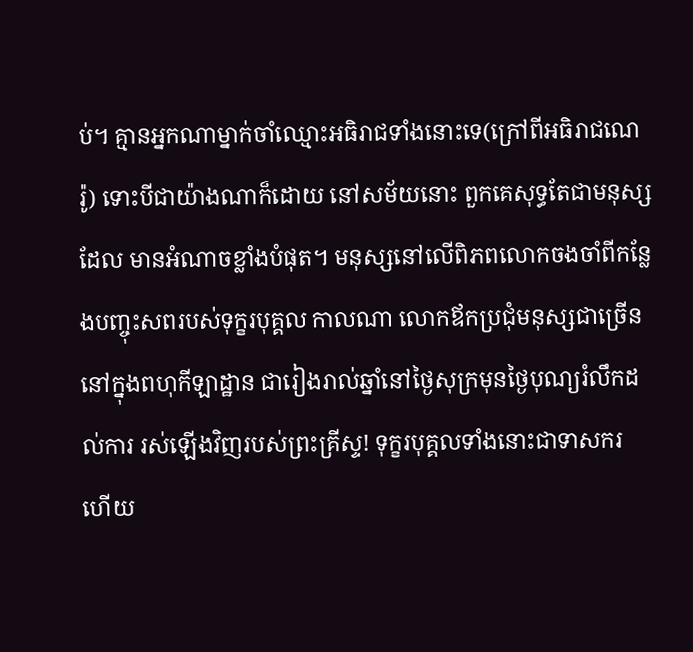ប់។ គ្មានអ្នកណាម្នាក់ចាំឈ្មោះអធិរាជទាំងនោះទេ(ក្រៅពីអធិរាជណេរ៉ូ) ទោះបីជាយ៉ាងណាក៏ដោយ នៅសម័យនោះ ពួកគេសុទ្ធតែជាមនុស្សដែល មានអំណាចខ្លាំងបំផុត។ មនុស្សនៅលើពិភពលោកចងចាំពីកន្លែងបញ្ចុះសពរបស់ទុក្ខរបុគ្គល កាលណា លោកឪកប្រជុំមនុស្សជាច្រើននៅក្នុងពហុកីឡាដ្ឋាន ជារៀងរាល់ឆ្នាំនៅថ្ងៃសុក្រមុនថ្ងៃបុណ្យរំលឹកដល់ការ រស់ឡើងវិញរបស់ព្រះគ្រីស្ទ! ទុក្ខរបុគ្គលទាំងនោះជាទាសករ ហើយ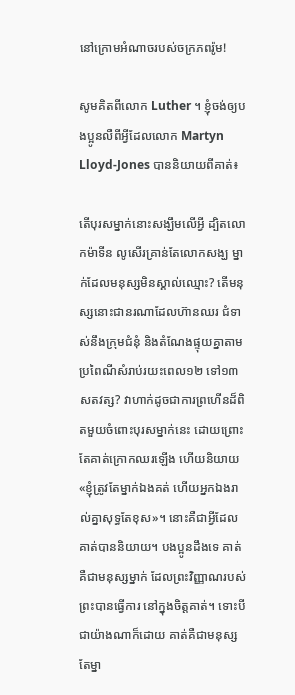នៅក្រោមអំណាចរបស់ចក្រភពរ៉ូម!

សូមគិតពីលោក Luther ។ ខ្ញុំចង់ឲ្យបងប្អូនលឺពីអ្វីដែលលោក Martyn Lloyd-Jones បាននិយាយពីគាត់៖

តើបុរសម្នាក់នោះសង្ឃឹមលើអ្វី ដ្បិតលោកម៉ាទីន លូសើរគ្រាន់តែលោកសង្ឃ ម្នាក់ដែលមនុស្សមិនស្គាល់ឈ្មោះ? តើមនុស្សនោះជានរណាដែលហ៊ានឈរ ជំទាស់នឹងក្រុមជំនុំ និងតំណែងផ្ទុយគ្នាតាមប្រពៃណីសំរាប់រយះពេល១២ ទៅ១៣សតវត្ស? វាហាក់ដូចជាការព្រហើនដ៏ពិតមួយចំពោះបុរសម្នាក់នេះ ដោយព្រោះតែគាត់ក្រោកឈរឡើង ហើយនិយាយ «ខ្ញុំត្រូវតែម្នាក់ឯងគត់ ហើយអ្នកឯងរាល់គ្នាសុទ្ធតែខុស»។ នោះគឺជាអ្វីដែលគាត់បាននិយាយ។ បងប្អូនដឹងទេ គាត់គឺជាមនុស្សម្នាក់ ដែលព្រះវិញ្ញាណរបស់ព្រះបានធ្វើការ នៅក្នុងចិត្ដគាត់។ ទោះបីជាយ៉ាងណាក៏ដោយ គាត់គឺជាមនុស្សតែម្នា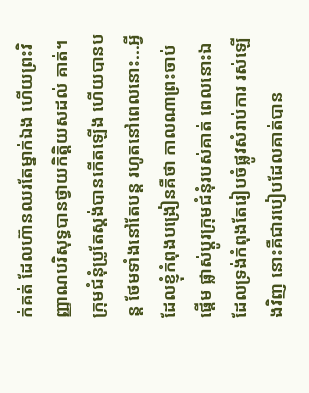ក់គត់ ដែលហ៊ានឈរតែម្នាក់ឯង ហើយព្រះវិញ្ញាណបរិសុទ្ធបានថ្វាយកិត្ដិយសដល់ គាត់។ ក្រុមជំនុំប្រូតែស្ដង់បានកើតឡើង ហើយបានបន្ដ ថែមទាំងនៅតែបន្ដ រហូតនៅពេលនោះ...អ្វីដែលខ្ញុំកំពុងបង្រៀនគឺថា កាលណាព្រះចាប់ផ្ដើម ផ្លាស់ប្ដូរក្រុមជំនុំរបស់គាត់ ពេលនោះឯដែលទ្រង់កំពុងតែរៀបចំផ្លូវសំរាប់ការ រស់ឡើងវិញ នោះគឺជារបៀបដែលគាត់បាន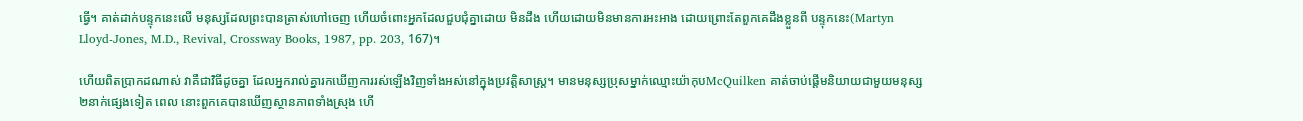ធ្វើ។ គាត់ដាក់បន្ទុកនេះលើ មនុស្សដែលព្រះបានត្រាស់ហៅចេញ ហើយចំពោះអ្នកដែលជួបជុំគ្នាដោយ មិនដឹង ហើយដោយមិនមានការអះអាង ដោយព្រោះតែពួកគេដឹងខ្លួនពី បន្ទុកនេះ(Martyn Lloyd-Jones, M.D., Revival, Crossway Books, 1987, pp. 203, 167)។

ហើយពិតប្រាកដណាស់ វាគឺជាវិធីដូចគ្នា ដែលអ្នករាល់គ្នារកឃើញការរស់ឡើងវិញទាំងអស់នៅក្នុងប្រវត្ដិសាស្រ្ដ។ មានមនុស្សប្រុសម្នាក់ឈ្មោះយ៉ាកុបMcQuilken គាត់ចាប់ផ្ដើមនិយាយជាមួយមនុស្ស២នាក់ផ្សេងទៀត ពេល នោះពួកគេបានឃើញស្ថានភាពទាំងស្រុង ហើ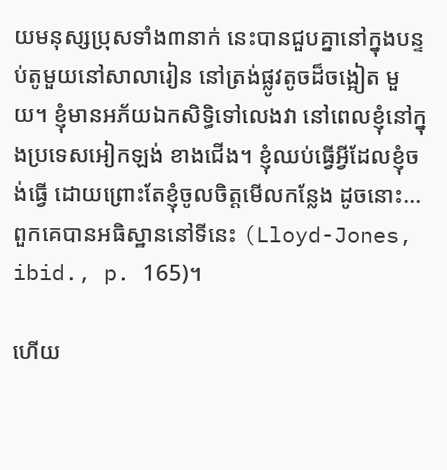យមនុស្សប្រុសទាំង៣នាក់ នេះបានជួបគ្នានៅក្នុងបន្ទប់តូមួយនៅសាលារៀន នៅត្រង់ផ្លូវតូចដ៏ចង្អៀត មួយ។ ខ្ញុំមានអភ័យឯកសិទ្ធិទៅលេងវា នៅពេលខ្ញុំនៅក្នុងប្រទេសអៀកឡង់ ខាងជើង។ ខ្ញុំឈប់ធ្វើអ្វីដែលខ្ញុំចង់ធ្វើ ដោយព្រោះតែខ្ញុំចូលចិត្ដមើលកន្លែង ដូចនោះ... ពួកគេបានអធិស្ឋាននៅទីនេះ (Lloyd-Jones, ibid., p. 165)។

ហើយ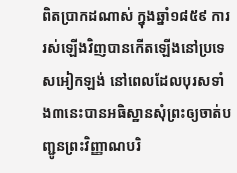ពិតប្រាកដណាស់ ក្នុងឆ្នាំ១៨៥៩ ការរស់ឡើងវិញបានកើតឡើងនៅប្រទេសអៀកឡង់ នៅពេលដែលបុរសទាំង៣នេះបានអធិស្ឋានសុំព្រះឲ្យចាត់បញ្ជូនព្រះវិញ្ញាណបរិ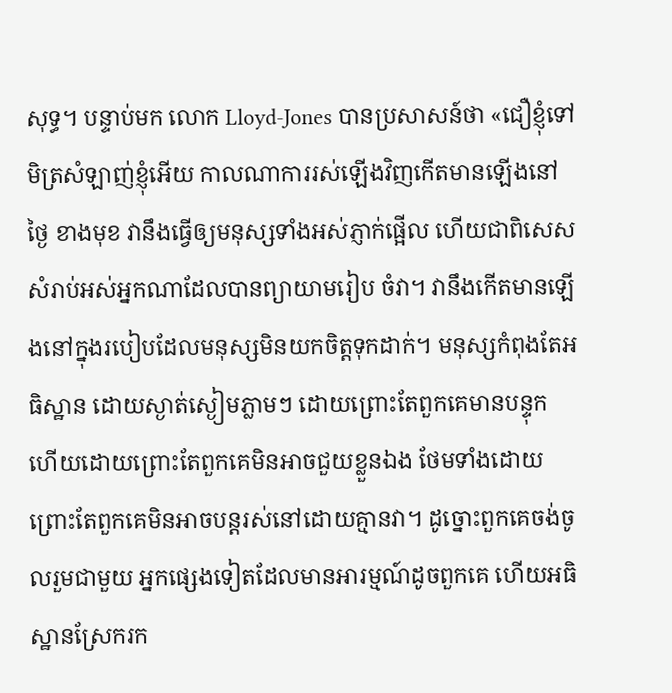សុទ្ធ។ បន្ទាប់មក លោក Lloyd-Jones បានប្រសាសន៍ថា «ជឿខ្ញុំទៅ មិត្រសំឡាញ់ខ្ញុំអើយ កាលណាការរស់ឡើងវិញកើតមានឡើងនៅថ្ងៃ ខាងមុខ វានឹងធ្វើឲ្យមនុស្សទាំងអស់ភ្ញាក់ផ្អើល ហើយជាពិសេសសំរាប់អស់អ្នកណាដែលបានព្យាយាមរៀប ចំវា។ វានឹងកើតមានឡើងនៅក្នុងរបៀបដែលមនុស្សមិនយកចិត្ដទុកដាក់។ មនុស្សកំពុងតែអធិស្ឋាន ដោយស្ងាត់ស្ងៀមភ្លាមៗ ដោយព្រោះតែពួកគេមានបន្ទុក ហើយដោយព្រោះតែពួកគេមិនអាចជួយខ្លួនឯង ថែមទាំងដោយព្រោះតែពួកគេមិនអាចបន្ដរស់នៅដោយគ្មានវា។ ដូច្នោះពួកគេចង់ចូលរួមជាមួយ អ្នកផ្សេងទៀតដែលមានអារម្មណ៍ដូចពួកគេ ហើយអធិស្ឋានស្រែករក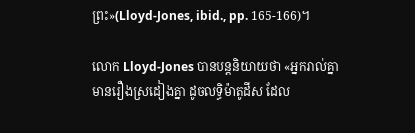ព្រះ»(Lloyd-Jones, ibid., pp. 165-166)។

លោក Lloyd-Jones បានបន្ដនិយាយថា «អ្នករាល់គ្នាមានរឿងស្រដៀងគ្នា ដូចលទ្ធិម៉ាតូដីស ដែល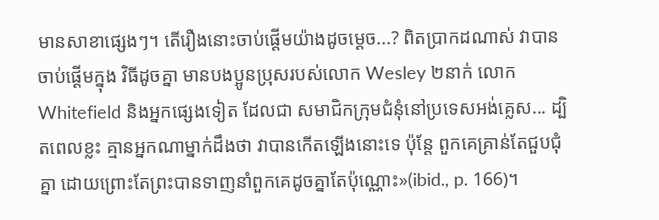មានសាខាផ្សេងៗ។ តើរឿងនោះចាប់ផ្ដើមយ៉ាងដូចម្ដេច...? ពិតប្រាកដណាស់ វាបានចាប់ផ្ដើមក្នុង វិធីដូចគ្នា មានបងប្អូនប្រុសរបស់លោក Wesley ២នាក់ លោក Whitefield និងអ្នកផ្សេងទៀត ដែលជា សមាជិកក្រុមជំនុំនៅប្រទេសអង់គ្លេស... ដ្បិតពេលខ្លះ គ្មានអ្នកណាម្នាក់ដឹងថា វាបានកើតឡើងនោះទេ ប៉ុន្ដែ ពួកគេគ្រាន់តែជួបជុំគ្នា ដោយព្រោះតែព្រះបានទាញនាំពួកគេដូចគ្នាតែប៉ុណ្ណោះ»(ibid., p. 166)។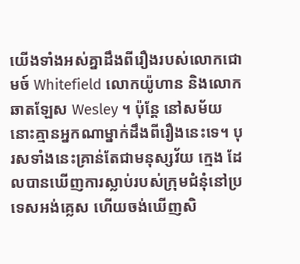យើងទាំងអស់គ្នាដឹងពីរឿងរបស់លោកជោមច៍ Whitefield លោកយ៉ូហាន និងលោកឆាតឡែស Wesley ។ ប៉ុន្ដែ នៅសម័យនោះគ្មានអ្នកណាម្នាក់ដឹងពីរឿងនេះទេ។ បុរសទាំងនេះគ្រាន់តែជាមនុស្សវ័យ ក្មេង ដែលបានឃើញការស្លាប់របស់ក្រុមជំនុំនៅប្រទេសអង់គ្លេស ហើយចង់ឃើញសិ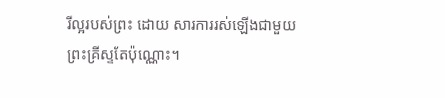រីល្អរបស់ព្រះ ដោយ សារការរស់ឡើងជាមួយព្រះគ្រីស្ទតែប៉ុណ្ណោះ។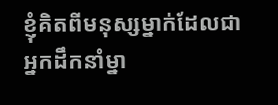ខ្ញុំគិតពីមនុស្សម្នាក់ដែលជាអ្នកដឹកនាំម្នា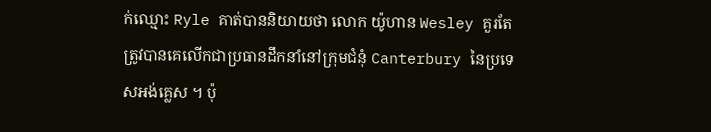ក់ឈ្មោះ Ryle គាត់បាននិយាយថា លោក យ៉ូហាន Wesley គួរតែត្រូវបានគេលើកជាប្រធានដឹកនាំនៅក្រុមជំនុំ Canterbury នៃប្រទេសអង់គ្លេស ។ ប៉ុ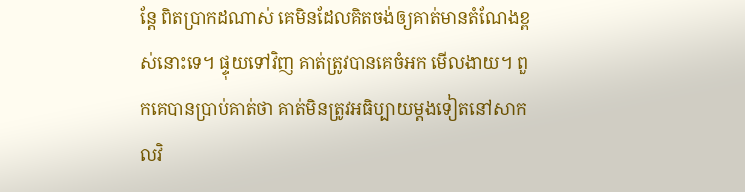ន្ដែ ពិតប្រាកដណាស់ គេមិនដែលគិតចង់ឲ្យគាត់មានតំណែងខ្ពស់នោះទេ។ ផ្ទុយទៅវិញ គាត់ត្រូវបានគេចំអក មើលងាយ។ ពួកគេបានប្រាប់គាត់ថា គាត់មិនត្រូវអធិប្បាយម្ដងទៀតនៅសាកលវិ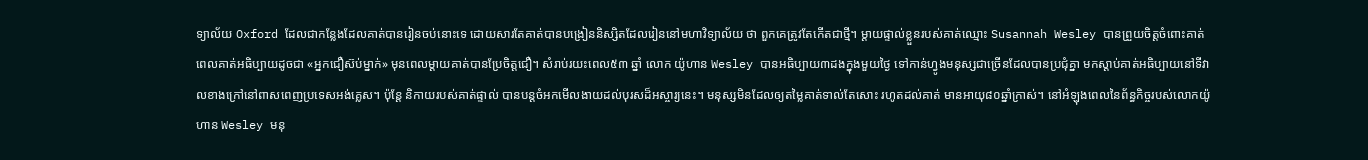ទ្យាល័យ Oxford ដែលជាកន្លែងដែលគាត់បានរៀនចប់នោះទេ ដោយសារតែគាត់បានបង្រៀននិស្សិតដែលរៀននៅមហាវិទ្យាល័យ ថា ពួកគេត្រូវតែកើតជាថ្មី។ ម្ដាយផ្ទាល់ខ្លួនរបស់គាត់ឈ្មោះ Susannah Wesley បានព្រួយចិត្ដចំពោះគាត់ ពេលគាត់អធិប្បាយដូចជា «អ្នកជឿស៊ប់ម្នាក់» មុនពេលម្ដាយគាត់បានប្រែចិត្ដជឿ។ សំរាប់រយះពេល៥៣ ឆ្នាំ លោក យ៉ូហាន Wesley បានអធិប្បាយ៣ដងក្នុងមួយថ្ងៃ ទៅកាន់ហ្វូងមនុស្សជាច្រើនដែលបានប្រជុំគ្នា មកស្ដាប់គាត់អធិប្បាយនៅទីវាលខាងក្រៅនៅពាសពេញប្រទេសអង់គ្លេស។ ប៉ុន្ដែ និកាយរបស់គាត់ផ្ទាល់ បានបន្ដចំអកមើលងាយដល់បុរសដ៏អស្ចារ្យនេះ។ មនុស្សមិនដែលឲ្យតម្លៃគាត់ទាល់តែសោះ រហូតដល់គាត់ មានអាយុ៨០ឆ្នាំក្រាស់។ នៅអំឡុងពេលនៃព័ន្ធកិច្ចរបស់លោកយ៉ូហាន Wesley មនុ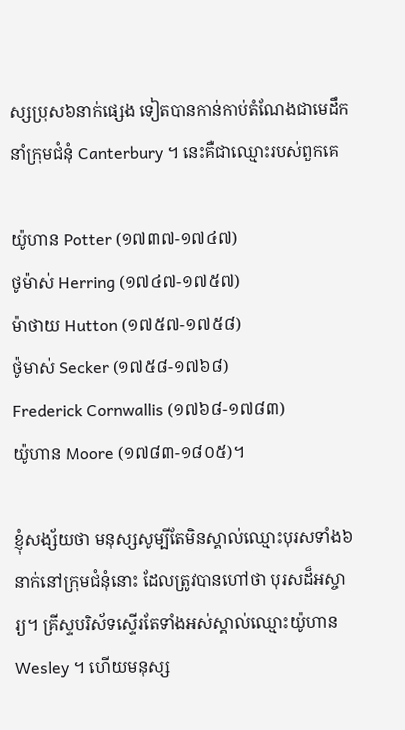ស្សប្រុស៦នាក់ផ្សេង ទៀតបានកាន់កាប់តំណែងជាមេដឹកនាំក្រុមជំនុំ Canterbury ។ នេះគឺជាឈ្មោះរបស់ពួកគេ

យ៉ូហាន Potter (១៧៣៧-១៧៤៧)
ថូម៉ាស់ Herring (១៧៤៧-១៧៥៧)
ម៉ាថាយ Hutton (១៧៥៧-១៧៥៨)
ថ៉ូមាស់ Secker (១៧៥៨-១៧៦៨)
Frederick Cornwallis (១៧៦៨-១៧៨៣)
យ៉ូហាន Moore (១៧៨៣-១៨០៥)។

ខ្ញុំសង្ស័យថា មនុស្សសូម្បីតែមិនស្គាល់ឈ្មោះបុរសទាំង៦នាក់នៅក្រុមជំនុំនោះ ដែលត្រូវបានហៅថា បុរសដ៏អស្ចារ្យ។ គ្រីស្ទបរិស័ទស្ទើរតែទាំងអស់ស្គាល់ឈ្មោះយ៉ូហាន Wesley ។ ហើយមនុស្ស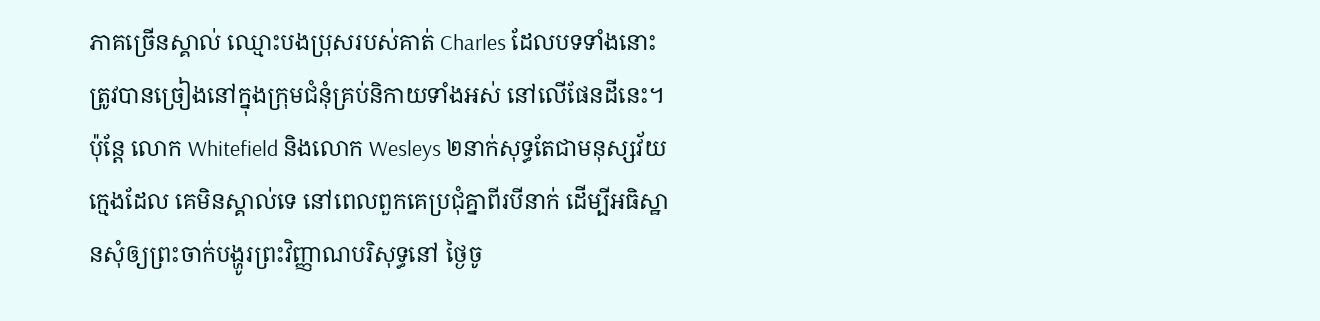ភាគច្រើនស្គាល់ ឈ្មោះបងប្រុសរបស់គាត់ Charles ដែលបទទាំងនោះត្រូវបានច្រៀងនៅក្នុងក្រុមជំនុំគ្រប់និកាយទាំងអស់ នៅលើផែនដីនេះ។ ប៉ុន្ដែ លោក Whitefield និងលោក Wesleys ២នាក់សុទ្ធតែជាមនុស្សវ័យក្មេងដែល គេមិនស្គាល់ទេ នៅពេលពួកគេប្រជុំគ្នាពីរបីនាក់ ដើម្បីអធិស្ឋានសុំឲ្យព្រះចាក់បង្ហូរព្រះវិញ្ញាណបរិសុទ្ធនៅ ថ្ងៃចូ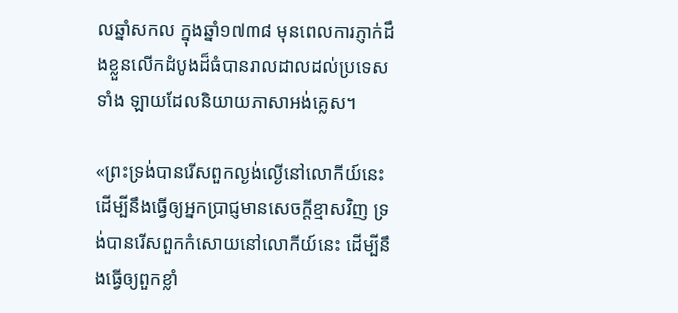លឆ្នាំសកល ក្នុងឆ្នាំ១៧៣៨ មុនពេលការភ្ញាក់ដឹងខ្លួនលើកដំបូងដ៏ធំបានរាលដាលដល់ប្រទេសទាំង ឡាយដែលនិយាយភាសាអង់គ្លេស។

«ព្រះទ្រង់បានរើសពួកល្ងង់ល្ងើនៅលោកីយ៍នេះ ដើម្បីនឹងធ្វើឲ្យអ្នកប្រាជ្ញមានសេចក្តីខ្មាសវិញ ទ្រង់បានរើសពួកកំសោយនៅលោកីយ៍នេះ ដើម្បីនឹងធ្វើឲ្យពួកខ្លាំ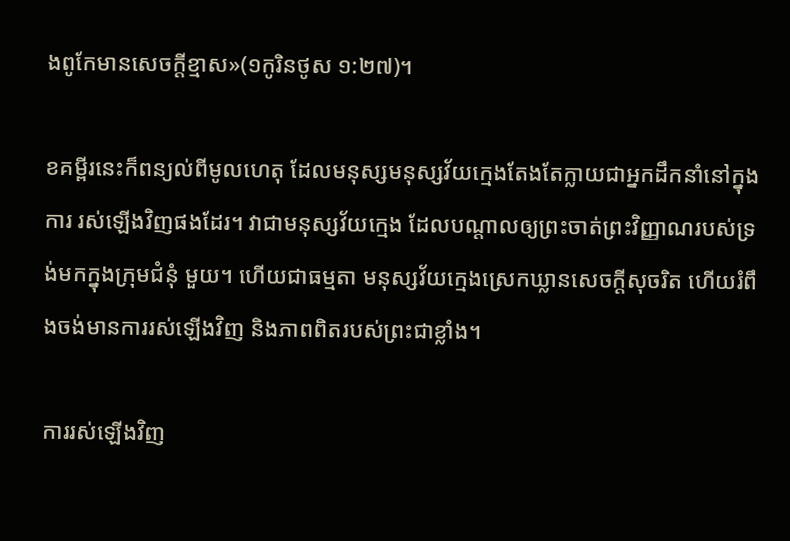ងពូកែមានសេចក្តីខ្មាស»(១កូរិនថូស ១:២៧)។

ខគម្ពីរនេះក៏ពន្យល់ពីមូលហេតុ ដែលមនុស្សមនុស្សវ័យក្មេងតែងតែក្លាយជាអ្នកដឹកនាំនៅក្នុងការ រស់ឡើងវិញផងដែរ។ វាជាមនុស្សវ័យក្មេង ដែលបណ្ដាលឲ្យព្រះចាត់ព្រះវិញ្ញាណរបស់ទ្រង់មកក្នុងក្រុមជំនុំ មួយ។ ហើយជាធម្មតា មនុស្សវ័យក្មេងស្រេកឃ្លានសេចក្ដីសុចរិត ហើយរំពឹងចង់មានការរស់ឡើងវិញ និងភាពពិតរបស់ព្រះជាខ្លាំង។

ការរស់ឡើងវិញ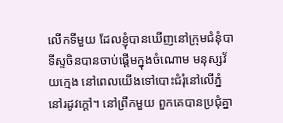លើកទីមួយ ដែលខ្ញុំបានឃើញនៅក្រុមជំនុំបាទីស្ទចិនបានចាប់ផ្ដើមក្នុងចំណោម មនុស្សវ័យក្មេង នៅពេលយើងទៅបោះជំរុំនៅលើភ្នំនៅរដូវក្ដៅ។ នៅព្រឹកមួយ ពួកគេបានប្រជុំគ្នា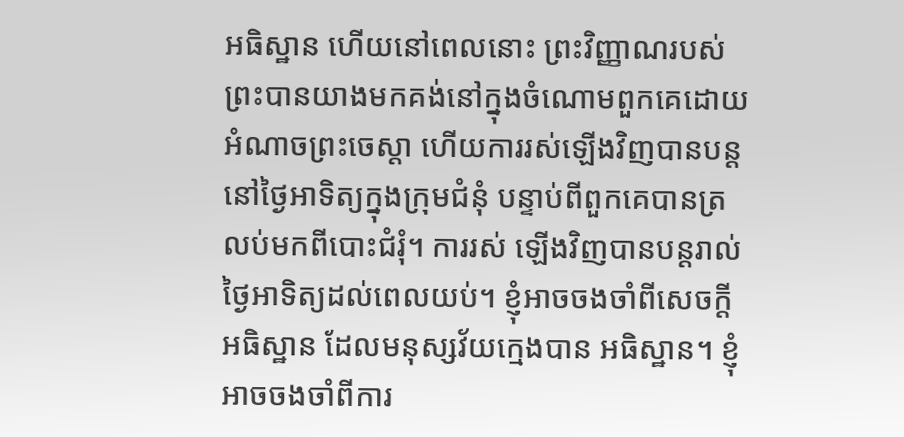អធិស្ឋាន ហើយនៅពេលនោះ ព្រះវិញ្ញាណរបស់ព្រះបានយាងមកគង់នៅក្នុងចំណោមពួកគេដោយអំណាចព្រះចេស្ដា ហើយការរស់ឡើងវិញបានបន្ដនៅថ្ងៃអាទិត្យក្នុងក្រុមជំនុំ បន្ទាប់ពីពួកគេបានត្រលប់មកពីបោះជំរុំ។ ការរស់ ឡើងវិញបានបន្ដរាល់ថ្ងៃអាទិត្យដល់ពេលយប់។ ខ្ញុំអាចចងចាំពីសេចក្ដីអធិស្ឋាន ដែលមនុស្សវ័យក្មេងបាន អធិស្ឋាន។ ខ្ញុំអាចចងចាំពីការ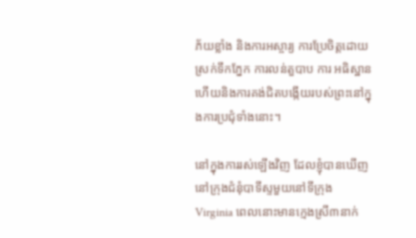ភ័យខ្លាំង និងការអស្ចារ្យ ការប្រែចិត្ដដោយស្រក់ទឹកភ្នែក ការលន់តួបាប ការ អធិស្ឋាន ហើយនិងការគង់ជិតបង្កើយរបស់ព្រះនៅក្នុងការប្រជុំទាំងនោះ។

នៅក្នុងការរស់ឡើងវិញ ដែលខ្ញុំបានឃើញនៅក្រុងជំនុំបាទីស្ទមួយនៅទីក្រុង Virginia ពេលនោះមានក្មេងស្រី៣នាក់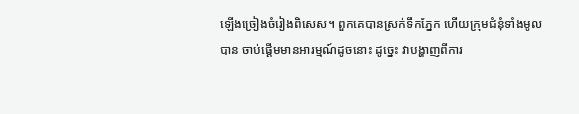ឡើងច្រៀងចំរៀងពិសេស។ ពួកគេបានស្រក់ទឹកភ្នែក ហើយក្រុមជំនុំទាំងមូលបាន ចាប់ផ្ដើមមានអារម្មណ៍ដូចនោះ ដូច្នេះ វាបង្ហាញពីការ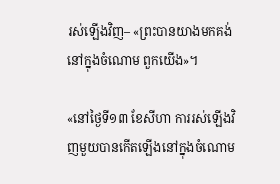រស់ឡើងវិញ– «ព្រះបានយាងមកគង់នៅក្នុងចំណោម ពួកយើង»។

«នៅថ្ងៃទី១៣ ខែសីហា ការរស់ឡើងវិញមួយបានកើតឡើងនៅក្នុងចំណោម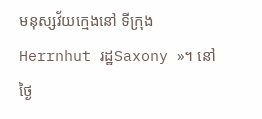មនុស្សវ័យក្មេងនៅ ទីក្រុងHerrnhut រដ្ឋSaxony »។ នៅថ្ងៃ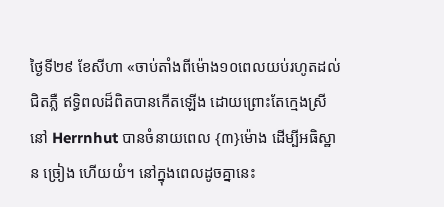ថ្ងៃទី២៩ ខែសីហា «ចាប់តាំងពីម៉ោង១០ពេលយប់រហូតដល់ ជិតភ្លឺ ឥទ្ធិពលដ៏ពិតបានកើតឡើង ដោយព្រោះតែក្មេងស្រីនៅ Herrnhut បានចំនាយពេល {៣}ម៉ោង ដើម្បីអធិស្ឋាន ច្រៀង ហើយយំ។ នៅក្នុងពេលដូចគ្នានេះ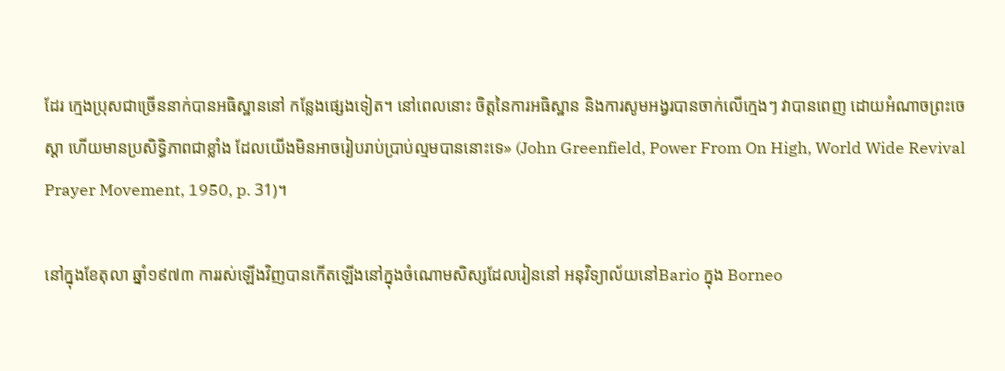ដែរ ក្មេងប្រុសជាច្រើននាក់បានអធិស្ឋាននៅ កន្លែងផ្សេងទៀត។ នៅពេលនោះ ចិត្ដនៃការអធិស្ឋាន និងការសូមអង្វរបានចាក់លើក្មេងៗ វាបានពេញ ដោយអំណាចព្រះចេស្ដា ហើយមានប្រសិទ្ធិភាពជាខ្លាំង ដែលយើងមិនអាចរៀបរាប់ប្រាប់ល្មមបាននោះទេ» (John Greenfield, Power From On High, World Wide Revival Prayer Movement, 1950, p. 31)។

នៅក្នុងខែតុលា ឆ្នាំ១៩៧៣ ការរស់ឡើងវិញបានកើតឡើងនៅក្នុងចំណោមសិស្សដែលរៀននៅ អនុវិទ្យាល័យនៅBario ក្នុង Borneo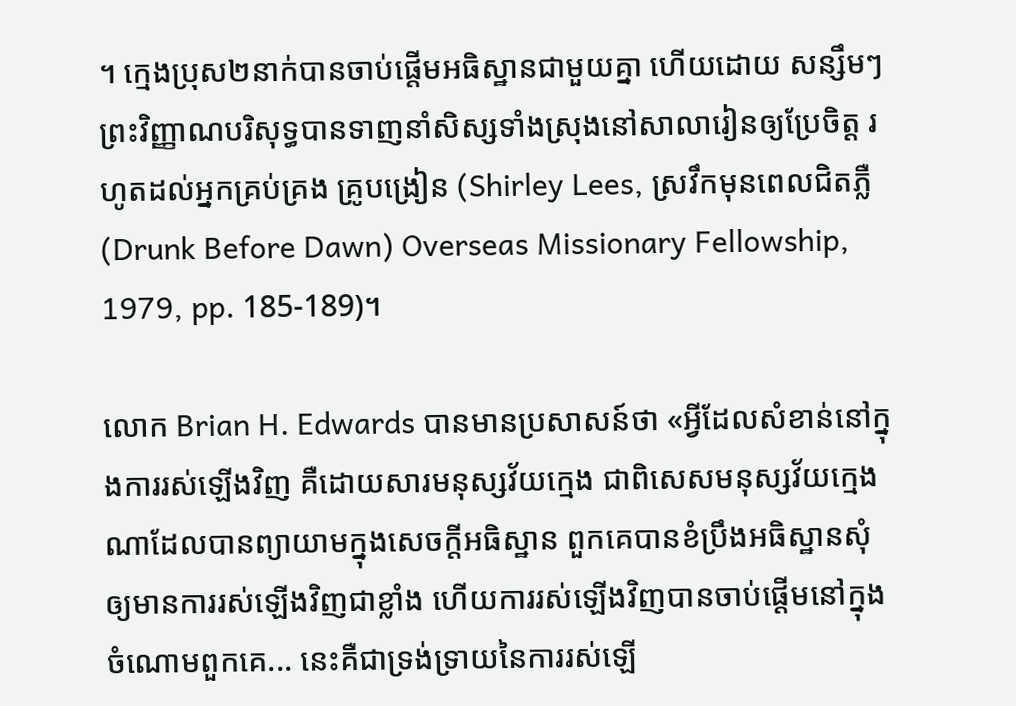។ ក្មេងប្រុស២នាក់បានចាប់ផ្ដើមអធិស្ឋានជាមួយគ្នា ហើយដោយ សន្សឹមៗ ព្រះវិញ្ញាណបរិសុទ្ធបានទាញនាំសិស្សទាំងស្រុងនៅសាលារៀនឲ្យប្រែចិត្ដ រហូតដល់អ្នកគ្រប់គ្រង គ្រូបង្រៀន (Shirley Lees, ស្រវឹកមុនពេលជិតភ្លឺ (Drunk Before Dawn) Overseas Missionary Fellowship, 1979, pp. 185-189)។

លោក Brian H. Edwards បានមានប្រសាសន៍ថា «អ្វីដែលសំខាន់នៅក្នុងការរស់ឡើងវិញ គឺដោយសារមនុស្សវ័យក្មេង ជាពិសេសមនុស្សវ័យក្មេងណាដែលបានព្យាយាមក្នុងសេចក្ដីអធិស្ឋាន ពួកគេបានខំប្រឹងអធិស្ឋានសុំឲ្យមានការរស់ឡើងវិញជាខ្លាំង ហើយការរស់ឡើងវិញបានចាប់ផ្ដើមនៅក្នុងចំណោមពួកគេ... នេះគឺជាទ្រង់ទ្រាយនៃការរស់ឡើ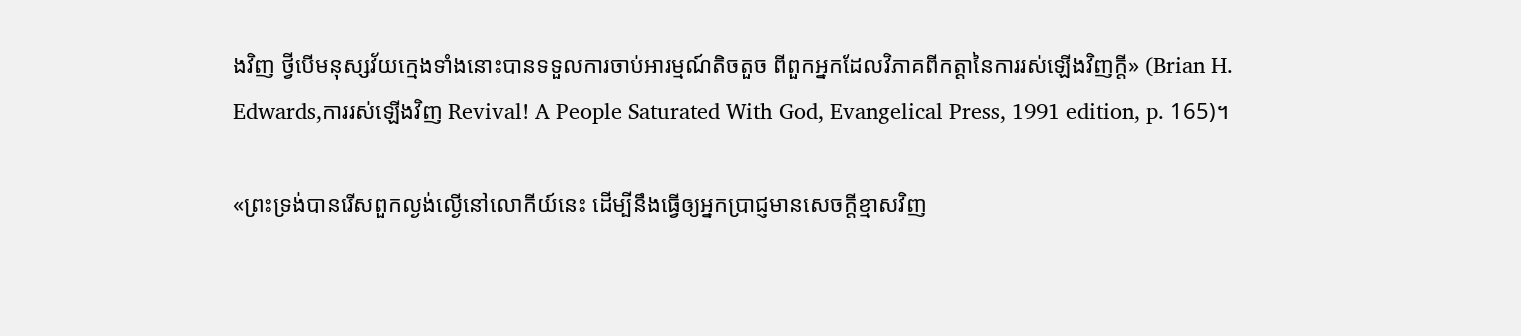ងវិញ ថ្វីបើមនុស្សវ័យក្មេងទាំងនោះបានទទួលការចាប់អារម្មណ៍តិចតួច ពីពួកអ្នកដែលវិភាគពីកត្ដានៃការរស់ឡើងវិញក្ដី» (Brian H. Edwards,ការរស់ឡើងវិញ Revival! A People Saturated With God, Evangelical Press, 1991 edition, p. 165)។

«ព្រះទ្រង់បានរើសពួកល្ងង់ល្ងើនៅលោកីយ៍នេះ ដើម្បីនឹងធ្វើឲ្យអ្នកប្រាជ្ញមានសេចក្តីខ្មាសវិញ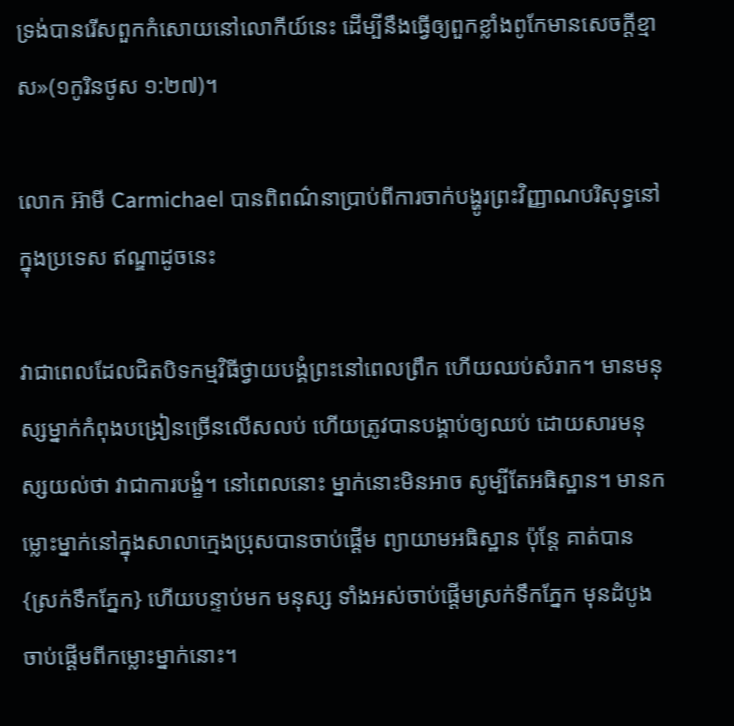ទ្រង់បានរើសពួកកំសោយនៅលោកីយ៍នេះ ដើម្បីនឹងធ្វើឲ្យពួកខ្លាំងពូកែមានសេចក្តីខ្មាស»(១កូរិនថូស ១:២៧)។

លោក អ៊ាមី Carmichael បានពិពណ៌នាប្រាប់ពីការចាក់បង្ហូរព្រះវិញ្ញាណបរិសុទ្ធនៅក្នុងប្រទេស ឥណ្ឌាដូចនេះ

វាជាពេលដែលជិតបិទកម្មវិធីថ្វាយបង្គំព្រះនៅពេលព្រឹក ហើយឈប់សំរាក។ មានមនុស្សម្នាក់កំពុងបង្រៀនច្រើនលើសលប់ ហើយត្រូវបានបង្គាប់ឲ្យឈប់ ដោយសារមនុស្សយល់ថា វាជាការបង្ខំ។ នៅពេលនោះ ម្នាក់នោះមិនអាច សូម្បីតែអធិស្ឋាន។ មានកម្លោះម្នាក់នៅក្នុងសាលាក្មេងប្រុសបានចាប់ផ្ដើម ព្យាយាមអធិស្ឋាន ប៉ុន្ដែ គាត់បាន {ស្រក់ទឹកភ្នែក} ហើយបន្ទាប់មក មនុស្ស ទាំងអស់ចាប់ផ្ដើមស្រក់ទឹកភ្នែក មុនដំបូងចាប់ផ្ដើមពីកម្លោះម្នាក់នោះ។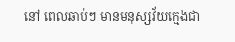នៅ ពេលឆាប់ៗ មានមនុស្សវ័យក្មេងជា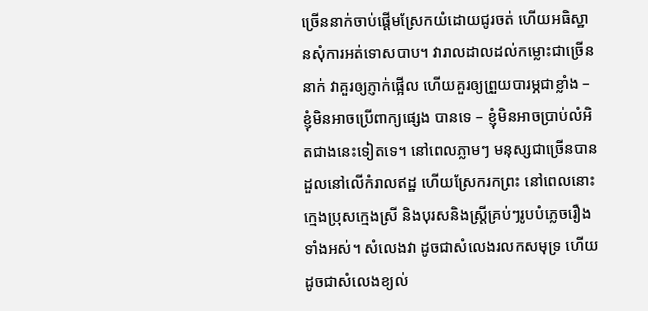ច្រើននាក់ចាប់ផ្ដើមស្រែកយំដោយជូរចត់ ហើយអធិស្ឋានសុំការអត់ទោសបាប។ វារាលដាលដល់កម្លោះជាច្រើននាក់ វាគួរឲ្យភ្ញាក់ផ្អើល ហើយគួរឲ្យព្រួយបារម្ភជាខ្លាំង – ខ្ញុំមិនអាចប្រើពាក្យផ្សេង បានទេ – ខ្ញុំមិនអាចប្រាប់លំអិតជាងនេះទៀតទេ។ នៅពេលភ្លាមៗ មនុស្សជាច្រើនបានដួលនៅលើកំរាលឥដ្ឋ ហើយស្រែករកព្រះ នៅពេលនោះក្មេងប្រុសក្មេងស្រី និងបុរសនិងស្រ្ដីគ្រប់ៗរូបបំភ្លេចរឿងទាំងអស់។ សំលេងវា ដូចជាសំលេងរលកសមុទ្រ ហើយដូចជាសំលេងខ្យល់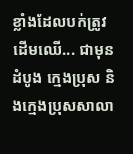ខ្លាំងដែលបក់ត្រូវដើមឈើ... ជាមុនដំបូង ក្មេងប្រុស និងក្មេងប្រុសសាលា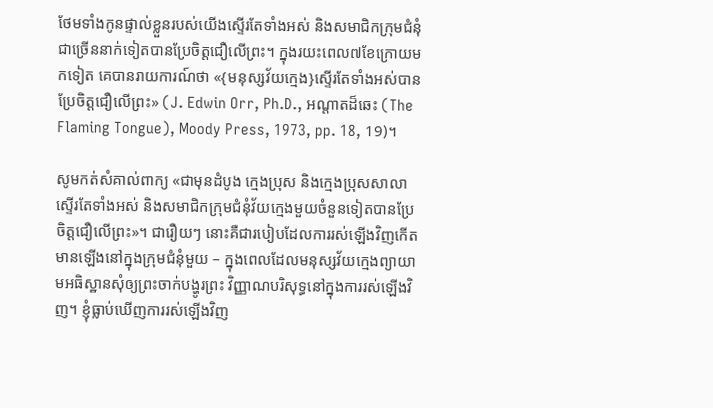ថែមទាំងកូនផ្ទាល់ខ្លួនរបស់យើងស្ទើរតែទាំងអស់ និងសមាជិកក្រុមជំនុំជាច្រើននាក់ទៀតបានប្រែចិត្ដជឿលើព្រះ។ ក្នុងរយះពេល៧ខែក្រោយមកទៀត គេបានរាយការណ៍ថា «{មនុស្សវ័យក្មេង}ស្ទើរតែទាំងអស់បានប្រែចិត្ដជឿលើព្រះ» (J. Edwin Orr, Ph.D., អណ្ដាតដ៏ឆេះ (The Flaming Tongue), Moody Press, 1973, pp. 18, 19)។

សូមកត់សំគាល់ពាក្យ «ជាមុនដំបូង ក្មេងប្រុស និងក្មេងប្រុសសាលាស្ទើរតែទាំងអស់ និងសមាជិកក្រុមជំនុំវ័យក្មេងមួយចំនួនទៀតបានប្រែចិត្ដជឿលើព្រះ»។ ជារឿយៗ នោះគឺជារបៀបដែលការរស់ឡើងវិញកើត មានឡើងនៅក្នុងក្រុមជំនុំមួយ – ក្នុងពេលដែលមនុស្សវ័យក្មេងព្យាយាមអធិស្ឋានសុំឲ្យព្រះចាក់បង្ហូរព្រះ វិញ្ញាណបរិសុទ្ធនៅក្នុងការរស់ឡើងវិញ។ ខ្ញុំធ្លាប់ឃើញការរស់ឡើងវិញ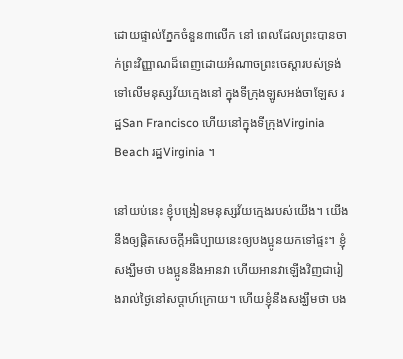ដោយផ្ទាល់ភ្នែកចំនួន៣លើក នៅ ពេលដែលព្រះបានចាក់ព្រះវិញ្ញាណដ៏ពេញដោយអំណាចព្រះចេស្ដារបស់ទ្រង់ ទៅលើមនុស្សវ័យក្មេងនៅ ក្នុងទីក្រុងឡូសអង់ចាឡែស រដ្ឋSan Francisco ហើយនៅក្នុងទីក្រុងVirginia Beach រដ្ឋVirginia ។

នៅយប់នេះ ខ្ញុំបង្រៀនមនុស្សវ័យក្មេងរបស់យើង។ យើងនឹងឲ្យផ្ដិតសេចក្ដីអធិប្បាយនេះឲ្យបងប្អូនយកទៅផ្ទះ។ ខ្ញុំសង្ឃឹមថា បងប្អូននឹងអានវា ហើយអានវាឡើងវិញជារៀងរាល់ថ្ងៃនៅសប្ដាហ៍ក្រោយ។ ហើយខ្ញុំនឹងសង្ឃឹមថា បង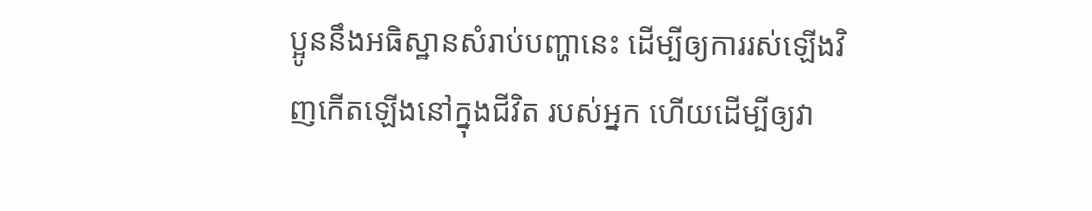ប្អូននឹងអធិស្ឋានសំរាប់បញ្ហានេះ ដើម្បីឲ្យការរស់ឡើងវិញកើតឡើងនៅក្នុងជីវិត របស់អ្នក ហើយដើម្បីឲ្យវា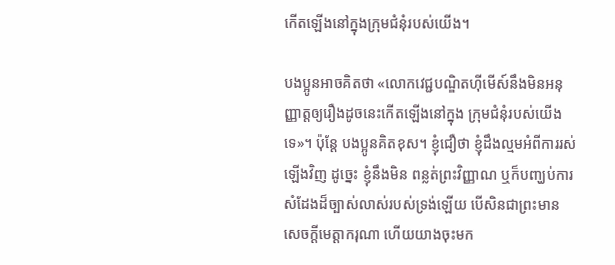កើតឡើងនៅក្នុងក្រុមជំនុំរបស់យើង។

បងប្អូនអាចគិតថា «លោកវេជ្ជបណ្ឌិតហ៊ីមើស៍នឹងមិនអនុញ្ញាត្ដឲ្យរឿងដូចនេះកើតឡើងនៅក្នុង ក្រុមជំនុំរបស់យើងទេ»។ ប៉ុន្ដែ បងប្អូនគិតខុស។ ខ្ញុំជឿថា ខ្ញុំដឹងល្មមអំពីការរស់ឡើងវិញ ដូច្នេះ ខ្ញុំនឹងមិន ពន្លត់ព្រះវិញ្ញាណ ឬក៏បញ្ឃប់ការសំដែងដ៏ច្បាស់លាស់របស់ទ្រង់ឡើយ បើសិនជាព្រះមានសេចក្ដីមេត្ដាករុណា ហើយយាងចុះមក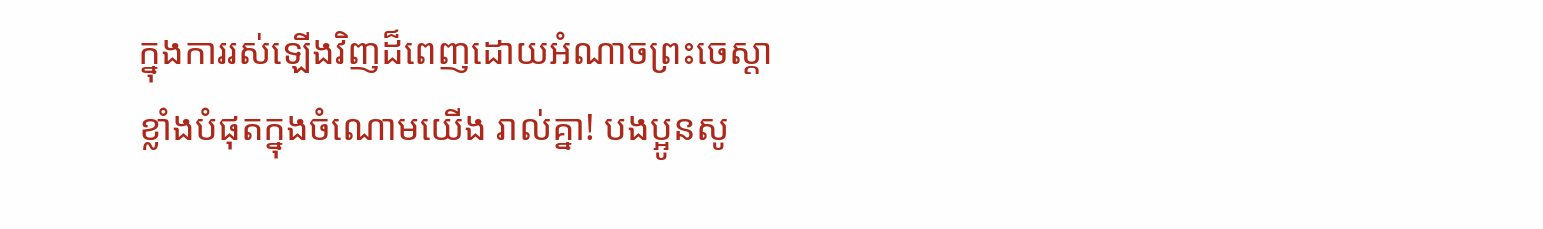ក្នុងការរស់ឡើងវិញដ៏ពេញដោយអំណាចព្រះចេស្ដាខ្លាំងបំផុតក្នុងចំណោមយើង រាល់គ្នា! បងប្អូនសូ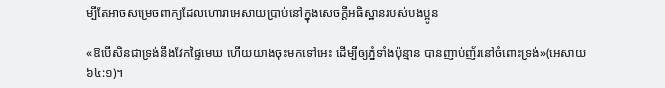ម្បីតែអាចសម្រេចពាក្យដែលហោរាអេសាយប្រាប់នៅក្នុងសេចក្ដីអធិស្ឋានរបស់បងប្អូន

«ឱបើសិនជាទ្រង់នឹងវែកផ្ទៃមេឃ ហើយយាងចុះមកទៅអេះ ដើម្បីឲ្យភ្នំទាំងប៉ុន្មាន បានញាប់ញ័រនៅចំពោះទ្រង់»(អេសាយ ៦៤:១)។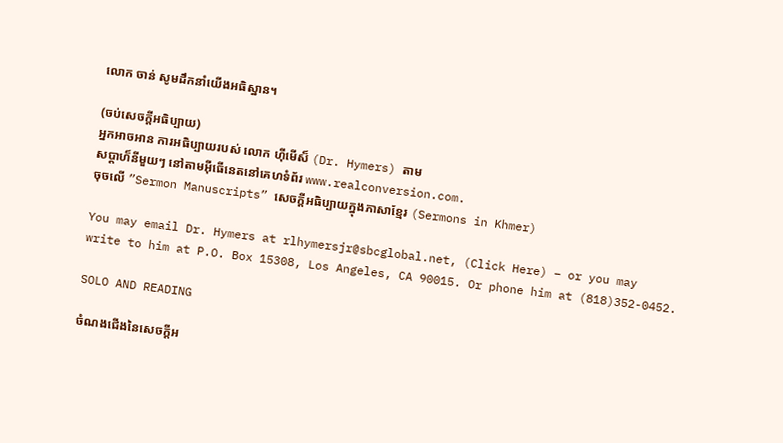លោក ចាន់ សូមដឹកនាំយើងអធិស្ឋាន។

(ចប់សេចក្ដីអធិប្បាយ)
អ្នកអាចអាន ការអធិប្បាយរបស់ លោក ហ៊ីមើស៏ (Dr. Hymers) តាម
សប្ដាហ៏នីមួយៗ នៅតាមអ៊ីធើនេតនៅគេហទំព័រ www.realconversion.com.
ចុចលើ ”Sermon Manuscripts” សេចក្ដីអធិប្បាយក្នុងភាសាខ្មែរ (Sermons in Khmer)

You may email Dr. Hymers at rlhymersjr@sbcglobal.net, (Click Here) – or you may
write to him at P.O. Box 15308, Los Angeles, CA 90015. Or phone him at (818)352-0452.

SOLO AND READING

ចំណងជើងនៃសេចក្ដីអ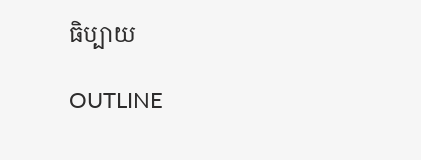ធិប្បាយ

OUTLINE